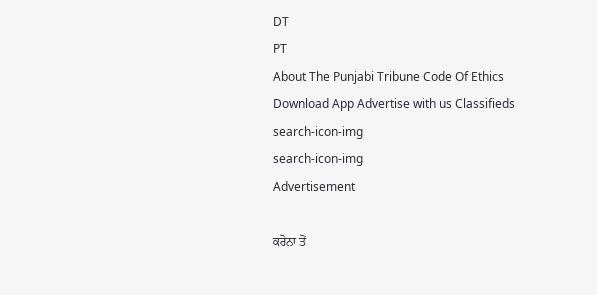DT
PT
About The Punjabi Tribune Code Of Ethics Download App Advertise with us Classifieds
search-icon-img
search-icon-img
Advertisement

ਕਰੋਨਾ ਤੋਂ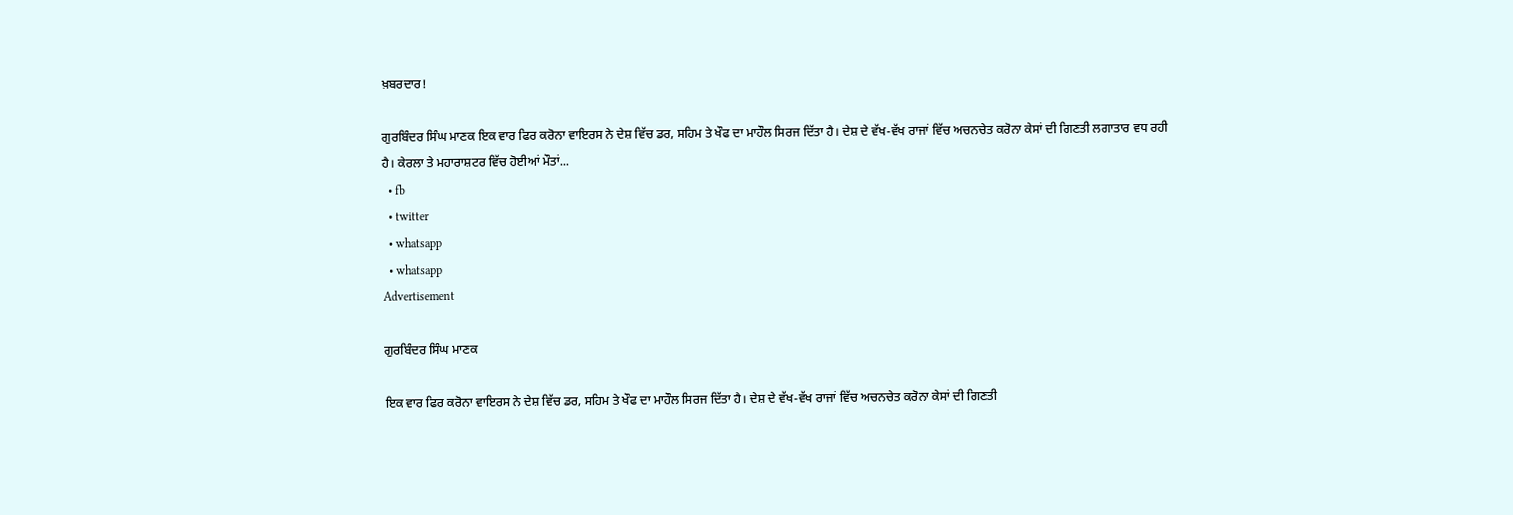ਖ਼ਬਰਦਾਰ!

ਗੁਰਬਿੰਦਰ ਸਿੰਘ ਮਾਣਕ ਇਕ ਵਾਰ ਫਿਰ ਕਰੋਨਾ ਵਾਇਰਸ ਨੇ ਦੇਸ਼ ਵਿੱਚ ਡਰ, ਸਹਿਮ ਤੇ ਖੌਫ ਦਾ ਮਾਹੌਲ ਸਿਰਜ ਦਿੱਤਾ ਹੈ। ਦੇਸ਼ ਦੇ ਵੱਖ-ਵੱਖ ਰਾਜਾਂ ਵਿੱਚ ਅਚਨਚੇਤ ਕਰੋਨਾ ਕੇਸਾਂ ਦੀ ਗਿਣਤੀ ਲਗਾਤਾਰ ਵਧ ਰਹੀ ਹੈ। ਕੇਰਲਾ ਤੇ ਮਹਾਰਾਸ਼ਟਰ ਵਿੱਚ ਹੋਈਆਂ ਮੌਤਾਂ...
  • fb
  • twitter
  • whatsapp
  • whatsapp
Advertisement

ਗੁਰਬਿੰਦਰ ਸਿੰਘ ਮਾਣਕ

ਇਕ ਵਾਰ ਫਿਰ ਕਰੋਨਾ ਵਾਇਰਸ ਨੇ ਦੇਸ਼ ਵਿੱਚ ਡਰ, ਸਹਿਮ ਤੇ ਖੌਫ ਦਾ ਮਾਹੌਲ ਸਿਰਜ ਦਿੱਤਾ ਹੈ। ਦੇਸ਼ ਦੇ ਵੱਖ-ਵੱਖ ਰਾਜਾਂ ਵਿੱਚ ਅਚਨਚੇਤ ਕਰੋਨਾ ਕੇਸਾਂ ਦੀ ਗਿਣਤੀ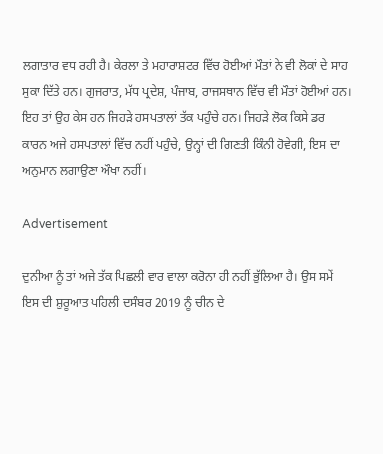ਲਗਾਤਾਰ ਵਧ ਰਹੀ ਹੈ। ਕੇਰਲਾ ਤੇ ਮਹਾਰਾਸ਼ਟਰ ਵਿੱਚ ਹੋਈਆਂ ਮੌਤਾਂ ਨੇ ਵੀ ਲੋਕਾਂ ਦੇ ਸਾਹ ਸੁਕਾ ਦਿੱਤੇ ਹਨ। ਗੁਜਰਾਤ, ਮੱਧ ਪ੍ਰਦੇਸ਼, ਪੰਜਾਬ, ਰਾਜਸਥਾਨ ਵਿੱਚ ਵੀ ਮੌਤਾਂ ਹੋਈਆਂ ਹਨ। ਇਹ ਤਾਂ ਉਹ ਕੇਸ ਹਨ ਜਿਹੜੇ ਹਸਪਤਾਲਾਂ ਤੱਕ ਪਹੁੰਚੇ ਹਨ। ਜਿਹੜੇ ਲੋਕ ਕਿਸੇ ਡਰ ਕਾਰਨ ਅਜੇ ਹਸਪਤਾਲਾਂ ਵਿੱਚ ਨਹੀਂ ਪਹੁੰਚੇ, ਉਨ੍ਹਾਂ ਦੀ ਗਿਣਤੀ ਕਿੰਨੀ ਹੋਵੇਗੀ, ਇਸ ਦਾ ਅਨੁਮਾਨ ਲਗਾਉਣਾ ਔਖਾ ਨਹੀਂ।

Advertisement

ਦੁਨੀਆ ਨੂੰ ਤਾਂ ਅਜੇ ਤੱਕ ਪਿਛਲੀ ਵਾਰ ਵਾਲਾ ਕਰੋਨਾ ਹੀ ਨਹੀਂ ਭੁੱਲਿਆ ਹੈ। ਉਸ ਸਮੇਂ ਇਸ ਦੀ ਸ਼ੁਰੂਆਤ ਪਹਿਲੀ ਦਸੰਬਰ 2019 ਨੂੰ ਚੀਨ ਦੇ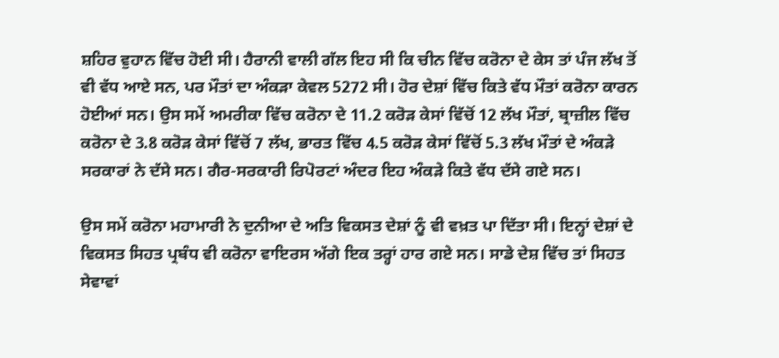ਸ਼ਹਿਰ ਵੁਹਾਨ ਵਿੱਚ ਹੋਈ ਸੀ। ਹੈਰਾਨੀ ਵਾਲੀ ਗੱਲ ਇਹ ਸੀ ਕਿ ਚੀਨ ਵਿੱਚ ਕਰੋਨਾ ਦੇ ਕੇਸ ਤਾਂ ਪੰਜ ਲੱਖ ਤੋਂ ਵੀ ਵੱਧ ਆਏ ਸਨ, ਪਰ ਮੌਤਾਂ ਦਾ ਅੰਕੜਾ ਕੇਵਲ 5272 ਸੀ। ਹੋਰ ਦੇਸ਼ਾਂ ਵਿੱਚ ਕਿਤੇ ਵੱਧ ਮੌਤਾਂ ਕਰੋਨਾ ਕਾਰਨ ਹੋਈਆਂ ਸਨ। ਉਸ ਸਮੇਂ ਅਮਰੀਕਾ ਵਿੱਚ ਕਰੋਨਾ ਦੇ 11.2 ਕਰੋੜ ਕੇਸਾਂ ਵਿੱਚੋਂ 12 ਲੱਖ ਮੌਤਾਂ, ਬ੍ਰਾਜ਼ੀਲ ਵਿੱਚ ਕਰੋਨਾ ਦੇ 3.8 ਕਰੋੜ ਕੇਸਾਂ ਵਿੱਚੋਂ 7 ਲੱਖ, ਭਾਰਤ ਵਿੱਚ 4.5 ਕਰੋੜ ਕੇਸਾਂ ਵਿੱਚੋਂ 5.3 ਲੱਖ ਮੌਤਾਂ ਦੇ ਅੰਕੜੇ ਸਰਕਾਰਾਂ ਨੇ ਦੱਸੇ ਸਨ। ਗੈਰ-ਸਰਕਾਰੀ ਰਿਪੋਰਟਾਂ ਅੰਦਰ ਇਹ ਅੰਕੜੇ ਕਿਤੇ ਵੱਧ ਦੱਸੇ ਗਏ ਸਨ।

ਉਸ ਸਮੇਂ ਕਰੋਨਾ ਮਹਾਮਾਰੀ ਨੇ ਦੁਨੀਆ ਦੇ ਅਤਿ ਵਿਕਸਤ ਦੇਸ਼ਾਂ ਨੂੰ ਵੀ ਵਖ਼ਤ ਪਾ ਦਿੱਤਾ ਸੀ। ਇਨ੍ਹਾਂ ਦੇਸ਼ਾਂ ਦੇ ਵਿਕਸਤ ਸਿਹਤ ਪ੍ਰਬੰਧ ਵੀ ਕਰੋਨਾ ਵਾਇਰਸ ਅੱਗੇ ਇਕ ਤਰ੍ਹਾਂ ਹਾਰ ਗਏ ਸਨ। ਸਾਡੇ ਦੇਸ਼ ਵਿੱਚ ਤਾਂ ਸਿਹਤ ਸੇਵਾਵਾਂ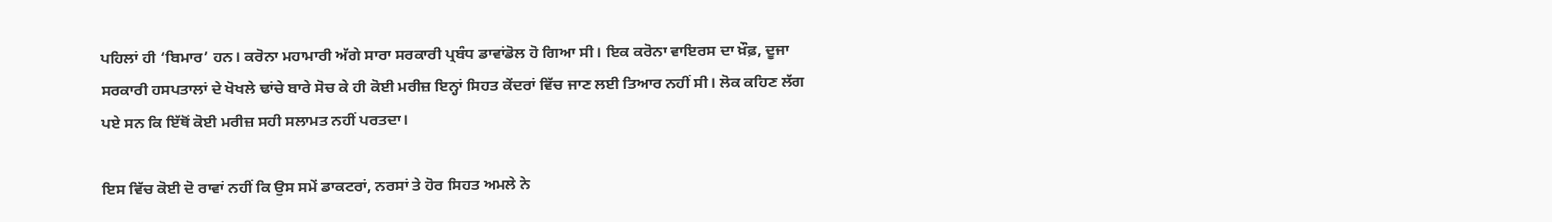ਪਹਿਲਾਂ ਹੀ ‘ਬਿਮਾਰ’ ਹਨ। ਕਰੋਨਾ ਮਹਾਮਾਰੀ ਅੱਗੇ ਸਾਰਾ ਸਰਕਾਰੀ ਪ੍ਰਬੰਧ ਡਾਵਾਂਡੋਲ ਹੋ ਗਿਆ ਸੀ। ਇਕ ਕਰੋਨਾ ਵਾਇਰਸ ਦਾ ਖ਼ੌਫ਼, ਦੂਜਾ ਸਰਕਾਰੀ ਹਸਪਤਾਲਾਂ ਦੇ ਖੋਖਲੇ ਢਾਂਚੇ ਬਾਰੇ ਸੋਚ ਕੇ ਹੀ ਕੋਈ ਮਰੀਜ਼ ਇਨ੍ਹਾਂ ਸਿਹਤ ਕੇਂਦਰਾਂ ਵਿੱਚ ਜਾਣ ਲਈ ਤਿਆਰ ਨਹੀਂ ਸੀ। ਲੋਕ ਕਹਿਣ ਲੱਗ ਪਏ ਸਨ ਕਿ ਇੱਥੋਂ ਕੋਈ ਮਰੀਜ਼ ਸਹੀ ਸਲਾਮਤ ਨਹੀਂ ਪਰਤਦਾ।

ਇਸ ਵਿੱਚ ਕੋਈ ਦੋ ਰਾਵਾਂ ਨਹੀਂ ਕਿ ਉਸ ਸਮੇਂ ਡਾਕਟਰਾਂ, ਨਰਸਾਂ ਤੇ ਹੋਰ ਸਿਹਤ ਅਮਲੇ ਨੇ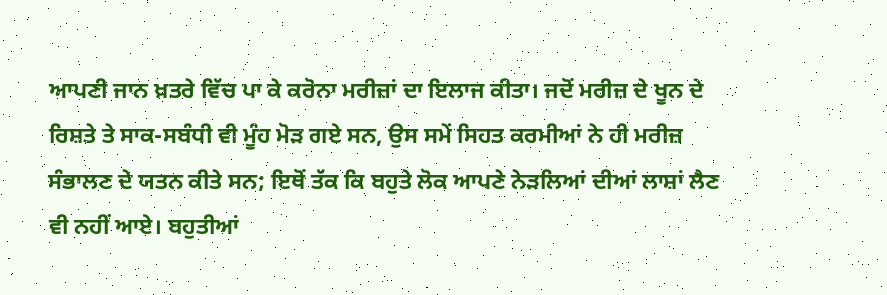ਆਪਣੀ ਜਾਨ ਖ਼ਤਰੇ ਵਿੱਚ ਪਾ ਕੇ ਕਰੋਨਾ ਮਰੀਜ਼ਾਂ ਦਾ ਇਲਾਜ ਕੀਤਾ। ਜਦੋਂ ਮਰੀਜ਼ ਦੇ ਖੂਨ ਦੇ ਰਿਸ਼ਤੇ ਤੇ ਸਾਕ-ਸਬੰਧੀ ਵੀ ਮੂੰਹ ਮੋੜ ਗਏ ਸਨ, ਉਸ ਸਮੇਂ ਸਿਹਤ ਕਰਮੀਆਂ ਨੇ ਹੀ ਮਰੀਜ਼ ਸੰਭਾਲਣ ਦੇ ਯਤਨ ਕੀਤੇ ਸਨ; ਇਥੋਂ ਤੱਕ ਕਿ ਬਹੁਤੇ ਲੋਕ ਆਪਣੇ ਨੇੜਲਿਆਂ ਦੀਆਂ ਲਾਸ਼ਾਂ ਲੈਣ ਵੀ ਨਹੀਂ ਆਏ। ਬਹੁਤੀਆਂ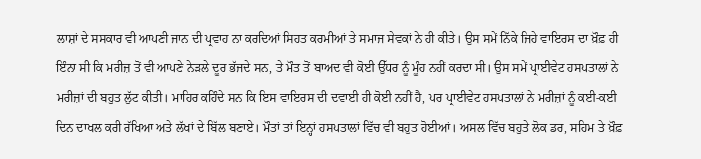ਲਾਸ਼ਾਂ ਦੇ ਸਸਕਾਰ ਵੀ ਆਪਣੀ ਜਾਨ ਦੀ ਪ੍ਰਵਾਹ ਨਾ ਕਰਦਿਆਂ ਸਿਹਤ ਕਰਮੀਆਂ ਤੇ ਸਮਾਜ ਸੇਵਕਾਂ ਨੇ ਹੀ ਕੀਤੇ। ਉਸ ਸਮੇਂ ਨਿੱਕੇ ਜਿਹੇ ਵਾਇਰਸ ਦਾ ਖ਼ੌਫ਼ ਹੀ ਇੰਨਾ ਸੀ ਕਿ ਮਰੀਜ਼ ਤੋਂ ਵੀ ਆਪਣੇ ਨੇੜਲੇ ਦੂਰ ਭੱਜਦੇ ਸਨ, ਤੇ ਮੌਤ ਤੋਂ ਬਾਅਦ ਵੀ ਕੋਈ ਉੱਧਰ ਨੂੰ ਮੂੰਹ ਨਹੀਂ ਕਰਦਾ ਸੀ। ਉਸ ਸਮੇਂ ਪ੍ਰਾਈਵੇਟ ਹਸਪਤਾਲਾਂ ਨੇ ਮਰੀਜ਼ਾਂ ਦੀ ਬਹੁਤ ਲੁੱਟ ਕੀਤੀ। ਮਾਹਿਰ ਕਹਿੰਦੇ ਸਨ ਕਿ ਇਸ ਵਾਇਰਸ ਦੀ ਦਵਾਈ ਹੀ ਕੋਈ ਨਹੀਂ ਹੈ, ਪਰ ਪ੍ਰਾਈਵੇਟ ਹਸਪਤਾਲਾਂ ਨੇ ਮਰੀਜ਼ਾਂ ਨੂੰ ਕਈ-ਕਈ ਦਿਨ ਦਾਖਲ ਕਰੀ ਰੱਖਿਆ ਅਤੇ ਲੱਖਾਂ ਦੇ ਬਿੱਲ ਬਣਾਏ। ਮੌਤਾਂ ਤਾਂ ਇਨ੍ਹਾਂ ਹਸਪਤਾਲਾਂ ਵਿੱਚ ਵੀ ਬਹੁਤ ਹੋਈਆਂ। ਅਸਲ ਵਿੱਚ ਬਹੁਤੇ ਲੋਕ ਡਰ, ਸਹਿਮ ਤੇ ਖ਼ੌਫ਼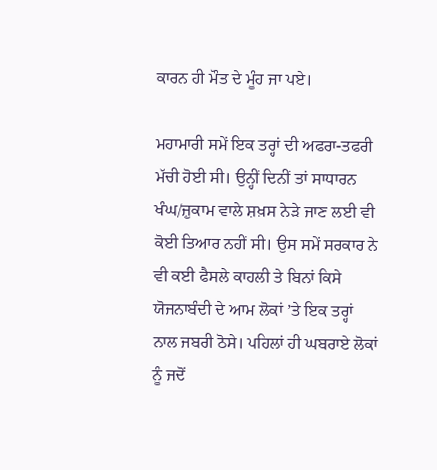ਕਾਰਨ ਹੀ ਮੌਤ ਦੇ ਮੂੰਹ ਜਾ ਪਏ।

ਮਹਾਮਾਰੀ ਸਮੇਂ ਇਕ ਤਰ੍ਹਾਂ ਦੀ ਅਫਰਾ-ਤਫਰੀ ਮੱਚੀ ਹੋਈ ਸੀ। ਉਨ੍ਹੀਂ ਦਿਨੀਂ ਤਾਂ ਸਾਧਾਰਨ ਖੰਘ/ਜ਼ੁਕਾਮ ਵਾਲੇ ਸ਼ਖ਼ਸ ਨੇੜੇ ਜਾਣ ਲਈ ਵੀ ਕੋਈ ਤਿਆਰ ਨਹੀਂ ਸੀ। ਉਸ ਸਮੇਂ ਸਰਕਾਰ ਨੇ ਵੀ ਕਈ ਫੈਸਲੇ ਕਾਹਲੀ ਤੇ ਬਿਨਾਂ ਕਿਸੇ ਯੋਜਨਾਬੰਦੀ ਦੇ ਆਮ ਲੋਕਾਂ ’ਤੇ ਇਕ ਤਰ੍ਹਾਂ ਨਾਲ ਜਬਰੀ ਠੋਸੇ। ਪਹਿਲਾਂ ਹੀ ਘਬਰਾਏ ਲੋਕਾਂ ਨੂੰ ਜਦੋਂ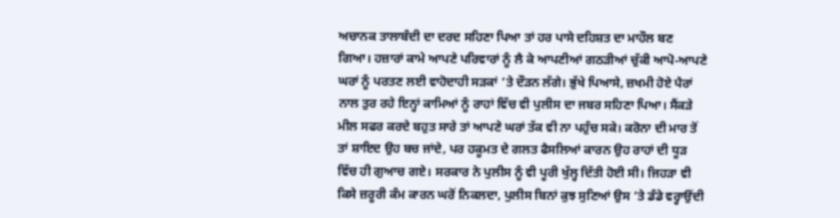ਅਚਾਨਕ ਤਾਲਾਬੰਦੀ ਦਾ ਦਰਦ ਸਹਿਣਾ ਪਿਆ ਤਾਂ ਹਰ ਪਾਸੇ ਦਹਿਸ਼ਤ ਦਾ ਮਾਹੌਲ ਬਣ ਗਿਆ। ਹਜ਼ਾਰਾਂ ਕਾਮੇ ਆਪਣੇ ਪਰਿਵਾਰਾਂ ਨੂੰ ਲੈ ਕੇ ਆਪਣੀਆਂ ਗਠੜੀਆਂ ਚੁੱਕੀ ਆਪੋ-ਆਪਣੇ ਘਰਾਂ ਨੂੰ ਪਰਤਣ ਲਈ ਵਾਹੋਦਾਹੀ ਸੜਕਾਂ ’ਤੇ ਦੌੜਨ ਲੱਗੇ। ਭੁੱਖੇ ਪਿਆਸੇ, ਜ਼ਖਮੀ ਹੋਏ ਪੈਰਾਂ ਨਾਲ ਤੁਰ ਰਹੇ ਇਨ੍ਹਾਂ ਕਾਮਿਆਂ ਨੂੰ ਰਾਹਾਂ ਵਿੱਚ ਵੀ ਪੁਲੀਸ ਦਾ ਜਬਰ ਸਹਿਣਾ ਪਿਆ। ਸੈਂਕੜੇ ਮੀਲ ਸਫਰ ਕਰਦੇ ਬਹੁਤ ਸਾਰੇ ਤਾਂ ਆਪਣੇ ਘਰਾਂ ਤੱਕ ਵੀ ਨਾ ਪਹੁੰਚ ਸਕੇ। ਕਰੋਨਾ ਦੀ ਮਾਰ ਤੋਂ ਤਾਂ ਸ਼ਾਇਦ ਉਹ ਬਚ ਜਾਂਦੇ, ਪਰ ਹਕੂਮਤ ਦੇ ਗਲਤ ਫੈਸਲਿਆਂ ਕਾਰਨ ਉਹ ਰਾਹਾਂ ਦੀ ਧੂੜ ਵਿੱਚ ਹੀ ਗੁਆਚ ਗਏ। ਸਰਕਾਰ ਨੇ ਪੁਲੀਸ ਨੂੰ ਵੀ ਪੂਰੀ ਖੁੱਲ੍ਹ ਦਿੱਤੀ ਹੋਈ ਸੀ। ਜਿਹੜਾ ਵੀ ਕਿਸੇ ਜ਼ਰੂਰੀ ਕੰਮ ਕਾਰਨ ਘਰੋਂ ਨਿਕਲਦਾ, ਪੁਲੀਸ ਬਿਨਾਂ ਕੁਝ ਸੁਣਿਆਂ ਉਸ ’ਤੇ ਡੰਡੇ ਵਰ੍ਹਾਉਂਦੀ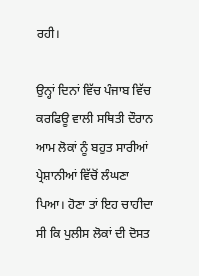ਰਹੀ।

ਉਨ੍ਹਾਂ ਦਿਨਾਂ ਵਿੱਚ ਪੰਜਾਬ ਵਿੱਚ ਕਰਫਿਊ ਵਾਲੀ ਸਥਿਤੀ ਦੌਰਾਨ ਆਮ ਲੋਕਾਂ ਨੂੰ ਬਹੁਤ ਸਾਰੀਆਂ ਪ੍ਰੇਸ਼ਾਨੀਆਂ ਵਿੱਚੋਂ ਲੰਘਣਾ ਪਿਆ। ਹੋਣਾ ਤਾਂ ਇਹ ਚਾਹੀਦਾ ਸੀ ਕਿ ਪੁਲੀਸ ਲੋਕਾਂ ਦੀ ਦੋਸਤ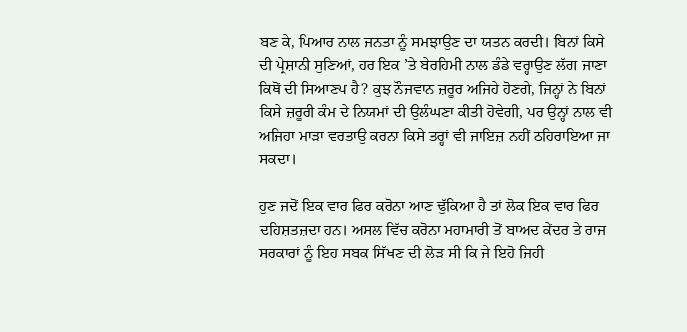ਬਣ ਕੇ, ਪਿਆਰ ਨਾਲ ਜਨਤਾ ਨੂੰ ਸਮਝਾਉਣ ਦਾ ਯਤਨ ਕਰਦੀ। ਬਿਨਾਂ ਕਿਸੇ ਦੀ ਪ੍ਰੇਸ਼ਾਨੀ ਸੁਣਿਆਂ, ਹਰ ਇਕ ’ਤੇ ਬੇਰਹਿਮੀ ਨਾਲ ਡੰਡੇ ਵਰ੍ਹਾਉਣ ਲੱਗ ਜਾਣਾ ਕਿਥੋਂ ਦੀ ਸਿਆਣਪ ਹੈ? ਕੁਝ ਨੌਜਵਾਨ ਜ਼ਰੂਰ ਅਜਿਹੇ ਹੋਣਗੇ, ਜਿਨ੍ਹਾਂ ਨੇ ਬਿਨਾਂ ਕਿਸੇ ਜ਼ਰੂਰੀ ਕੰਮ ਦੇ ਨਿਯਮਾਂ ਦੀ ਉਲੰਘਣਾ ਕੀਤੀ ਹੋਵੇਗੀ, ਪਰ ਉਨ੍ਹਾਂ ਨਾਲ ਵੀ ਅਜਿਹਾ ਮਾੜਾ ਵਰਤਾਉ ਕਰਨਾ ਕਿਸੇ ਤਰ੍ਹਾਂ ਵੀ ਜਾਇਜ਼ ਨਹੀਂ ਠਹਿਰਾਇਆ ਜਾ ਸਕਦਾ।

ਹੁਣ ਜਦੋਂ ਇਕ ਵਾਰ ਫਿਰ ਕਰੋਨਾ ਆਣ ਢੁੱਕਿਆ ਹੈ ਤਾਂ ਲੋਕ ਇਕ ਵਾਰ ਫਿਰ ਦਹਿਸ਼ਤਜ਼ਦਾ ਹਨ। ਅਸਲ ਵਿੱਚ ਕਰੋਨਾ ਮਹਾਮਾਰੀ ਤੋਂ ਬਾਅਦ ਕੇਂਦਰ ਤੇ ਰਾਜ ਸਰਕਾਰਾਂ ਨੂੰ ਇਹ ਸਬਕ ਸਿੱਖਣ ਦੀ ਲੋੜ ਸੀ ਕਿ ਜੇ ਇਹੋ ਜਿਹੀ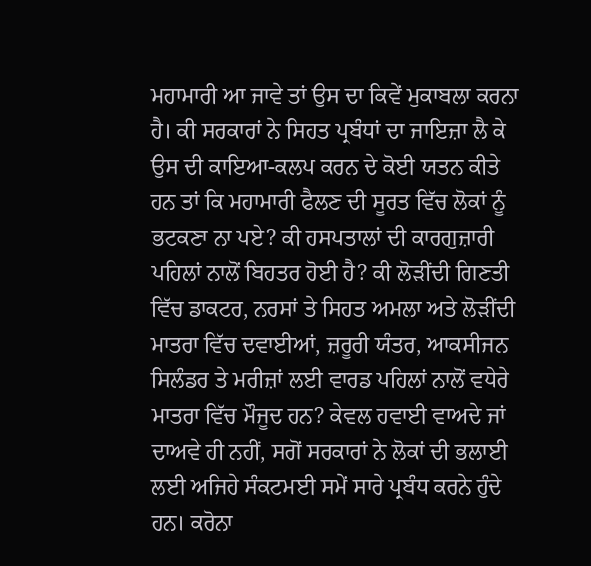ਮਹਾਮਾਰੀ ਆ ਜਾਵੇ ਤਾਂ ਉਸ ਦਾ ਕਿਵੇਂ ਮੁਕਾਬਲਾ ਕਰਨਾ ਹੈ। ਕੀ ਸਰਕਾਰਾਂ ਨੇ ਸਿਹਤ ਪ੍ਰਬੰਧਾਂ ਦਾ ਜਾਇਜ਼ਾ ਲੈ ਕੇ ਉਸ ਦੀ ਕਾਇਆ-ਕਲਪ ਕਰਨ ਦੇ ਕੋਈ ਯਤਨ ਕੀਤੇ ਹਨ ਤਾਂ ਕਿ ਮਹਾਮਾਰੀ ਫੈਲਣ ਦੀ ਸੂਰਤ ਵਿੱਚ ਲੋਕਾਂ ਨੂੰ ਭਟਕਣਾ ਨਾ ਪਏ? ਕੀ ਹਸਪਤਾਲਾਂ ਦੀ ਕਾਰਗੁਜ਼ਾਰੀ ਪਹਿਲਾਂ ਨਾਲੋਂ ਬਿਹਤਰ ਹੋਈ ਹੈ? ਕੀ ਲੋੜੀਂਦੀ ਗਿਣਤੀ ਵਿੱਚ ਡਾਕਟਰ, ਨਰਸਾਂ ਤੇ ਸਿਹਤ ਅਮਲਾ ਅਤੇ ਲੋੜੀਂਦੀ ਮਾਤਰਾ ਵਿੱਚ ਦਵਾਈਆਂ, ਜ਼ਰੂਰੀ ਯੰਤਰ, ਆਕਸੀਜਨ ਸਿਲੰਡਰ ਤੇ ਮਰੀਜ਼ਾਂ ਲਈ ਵਾਰਡ ਪਹਿਲਾਂ ਨਾਲੋਂ ਵਧੇਰੇ ਮਾਤਰਾ ਵਿੱਚ ਮੌਜੂਦ ਹਨ? ਕੇਵਲ ਹਵਾਈ ਵਾਅਦੇ ਜਾਂ ਦਾਅਵੇ ਹੀ ਨਹੀਂ, ਸਗੋਂ ਸਰਕਾਰਾਂ ਨੇ ਲੋਕਾਂ ਦੀ ਭਲਾਈ ਲਈ ਅਜਿਹੇ ਸੰਕਟਮਈ ਸਮੇਂ ਸਾਰੇ ਪ੍ਰਬੰਧ ਕਰਨੇ ਹੁੰਦੇ ਹਨ। ਕਰੋਨਾ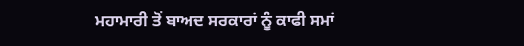ਮਹਾਮਾਰੀ ਤੋਂ ਬਾਅਦ ਸਰਕਾਰਾਂ ਨੂੰ ਕਾਫੀ ਸਮਾਂ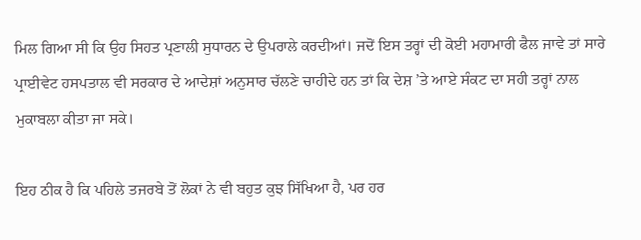ਮਿਲ ਗਿਆ ਸੀ ਕਿ ਉਹ ਸਿਹਤ ਪ੍ਰਣਾਲੀ ਸੁਧਾਰਨ ਦੇ ਉਪਰਾਲੇ ਕਰਦੀਆਂ। ਜਦੋਂ ਇਸ ਤਰ੍ਹਾਂ ਦੀ ਕੋਈ ਮਹਾਮਾਰੀ ਫੈਲ ਜਾਵੇ ਤਾਂ ਸਾਰੇ ਪ੍ਰਾਈਵੇਟ ਹਸਪਤਾਲ ਵੀ ਸਰਕਾਰ ਦੇ ਆਦੇਸ਼ਾਂ ਅਨੁਸਾਰ ਚੱਲਣੇ ਚਾਹੀਦੇ ਹਨ ਤਾਂ ਕਿ ਦੇਸ਼ ’ਤੇ ਆਏ ਸੰਕਟ ਦਾ ਸਹੀ ਤਰ੍ਹਾਂ ਨਾਲ ਮੁਕਾਬਲਾ ਕੀਤਾ ਜਾ ਸਕੇ।

ਇਹ ਠੀਕ ਹੈ ਕਿ ਪਹਿਲੇ ਤਜਰਬੇ ਤੋਂ ਲੋਕਾਂ ਨੇ ਵੀ ਬਹੁਤ ਕੁਝ ਸਿੱਖਿਆ ਹੈ, ਪਰ ਹਰ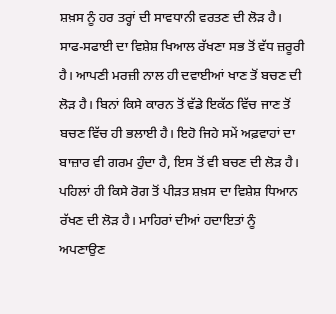ਸ਼ਖ਼ਸ ਨੂੰ ਹਰ ਤਰ੍ਹਾਂ ਦੀ ਸਾਵਧਾਨੀ ਵਰਤਣ ਦੀ ਲੋੜ ਹੈ। ਸਾਫ-ਸਫਾਈ ਦਾ ਵਿਸ਼ੇਸ਼ ਖਿਆਲ ਰੱਖਣਾ ਸਭ ਤੋਂ ਵੱਧ ਜ਼ਰੂਰੀ ਹੈ। ਆਪਣੀ ਮਰਜ਼ੀ ਨਾਲ ਹੀ ਦਵਾਈਆਂ ਖਾਣ ਤੋਂ ਬਚਣ ਦੀ ਲੋੜ ਹੈ। ਬਿਨਾਂ ਕਿਸੇ ਕਾਰਨ ਤੋਂ ਵੱਡੇ ਇਕੱਠ ਵਿੱਚ ਜਾਣ ਤੋਂ ਬਚਣ ਵਿੱਚ ਹੀ ਭਲਾਈ ਹੈ। ਇਹੋ ਜਿਹੇ ਸਮੇਂ ਅਫ਼ਵਾਹਾਂ ਦਾ ਬਾਜ਼ਾਰ ਵੀ ਗਰਮ ਹੁੰਦਾ ਹੈ, ਇਸ ਤੋਂ ਵੀ ਬਚਣ ਦੀ ਲੋੜ ਹੈ। ਪਹਿਲਾਂ ਹੀ ਕਿਸੇ ਰੋਗ ਤੋਂ ਪੀੜਤ ਸ਼ਖ਼ਸ ਦਾ ਵਿਸ਼ੇਸ਼ ਧਿਆਨ ਰੱਖਣ ਦੀ ਲੋੜ ਹੈ। ਮਾਹਿਰਾਂ ਦੀਆਂ ਹਦਾਇਤਾਂ ਨੂੰ ਅਪਣਾਉਣ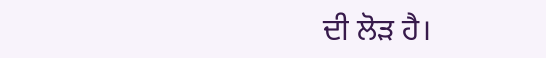ਦੀ ਲੋੜ ਹੈ।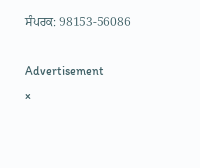ਸੰਪਰਕ: 98153-56086

Advertisement
×